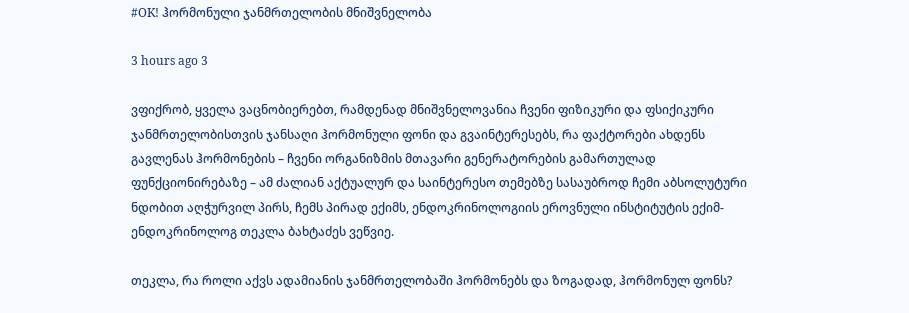#OK! ჰორმონული ჯანმრთელობის მნიშვნელობა

3 hours ago 3

ვფიქრობ, ყველა ვაცნობიერებთ, რამდენად მნიშვნელოვანია ჩვენი ფიზიკური და ფსიქიკური ჯანმრთელობისთვის ჯანსაღი ჰორმონული ფონი და გვაინტერესებს, რა ფაქტორები ახდენს გავლენას ჰორმონების – ჩვენი ორგანიზმის მთავარი გენერატორების გამართულად ფუნქციონირებაზე – ამ ძალიან აქტუალურ და საინტერესო თემებზე სასაუბროდ ჩემი აბსოლუტური ნდობით აღჭურვილ პირს, ჩემს პირად ექიმს, ენდოკრინოლოგიის ეროვნული ინსტიტუტის ექიმ-ენდოკრინოლოგ თეკლა ბახტაძეს ვეწვიე.

თეკლა, რა როლი აქვს ადამიანის ჯანმრთელობაში ჰორმონებს და ზოგადად, ჰორმონულ ფონს?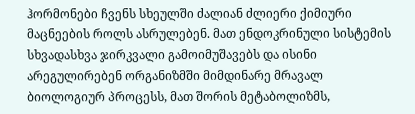ჰორმონები ჩვენს სხეულში ძალიან ძლიერი ქიმიური მაცნეების როლს ასრულებენ. მათ ენდოკრინული სისტემის სხვადასხვა ჯირკვალი გამოიმუშავებს და ისინი არეგულირებენ ორგანიზმში მიმდინარე მრავალ ბიოლოგიურ პროცესს, მათ შორის მეტაბოლიზმს,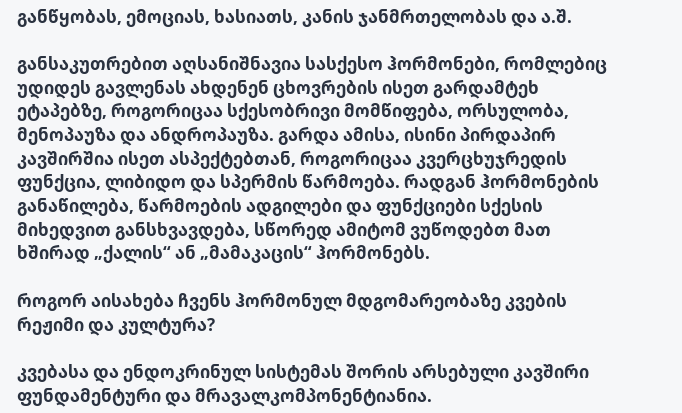განწყობას, ემოციას, ხასიათს, კანის ჯანმრთელობას და ა.შ.

განსაკუთრებით აღსანიშნავია სასქესო ჰორმონები, რომლებიც უდიდეს გავლენას ახდენენ ცხოვრების ისეთ გარდამტეხ ეტაპებზე, როგორიცაა სქესობრივი მომწიფება, ორსულობა, მენოპაუზა და ანდროპაუზა. გარდა ამისა, ისინი პირდაპირ კავშირშია ისეთ ასპექტებთან, როგორიცაა კვერცხუჯრედის ფუნქცია, ლიბიდო და სპერმის წარმოება. რადგან ჰორმონების განაწილება, წარმოების ადგილები და ფუნქციები სქესის მიხედვით განსხვავდება, სწორედ ამიტომ ვუწოდებთ მათ ხშირად „ქალის“ ან „მამაკაცის“ ჰორმონებს.

როგორ აისახება ჩვენს ჰორმონულ მდგომარეობაზე კვების რეჟიმი და კულტურა?

კვებასა და ენდოკრინულ სისტემას შორის არსებული კავშირი ფუნდამენტური და მრავალკომპონენტიანია.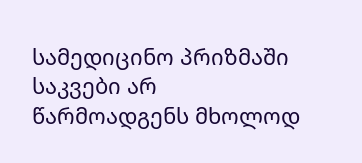სამედიცინო პრიზმაში საკვები არ წარმოადგენს მხოლოდ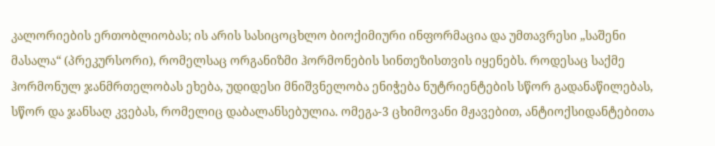კალორიების ერთობლიობას; ის არის სასიცოცხლო ბიოქიმიური ინფორმაცია და უმთავრესი „საშენი მასალა“ (პრეკურსორი), რომელსაც ორგანიზმი ჰორმონების სინთეზისთვის იყენებს. როდესაც საქმე ჰორმონულ ჯანმრთელობას ეხება, უდიდესი მნიშვნელობა ენიჭება ნუტრიენტების სწორ გადანაწილებას, სწორ და ჯანსაღ კვებას, რომელიც დაბალანსებულია. ომეგა-3 ცხიმოვანი მჟავებით, ანტიოქსიდანტებითა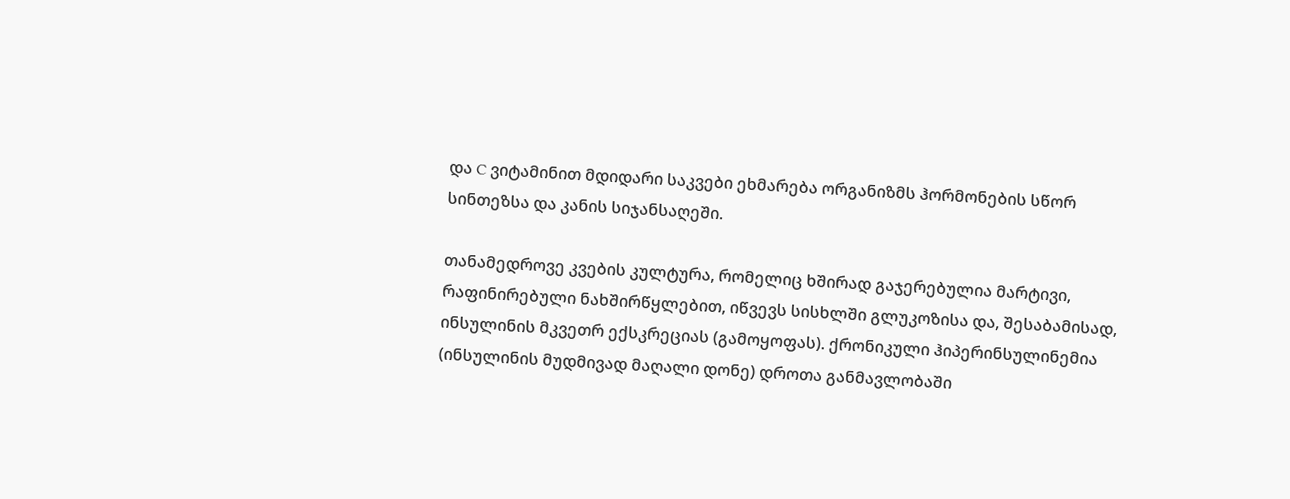და C ვიტამინით მდიდარი საკვები ეხმარება ორგანიზმს ჰორმონების სწორ სინთეზსა და კანის სიჯანსაღეში.

თანამედროვე კვების კულტურა, რომელიც ხშირად გაჯერებულია მარტივი, რაფინირებული ნახშირწყლებით, იწვევს სისხლში გლუკოზისა და, შესაბამისად, ინსულინის მკვეთრ ექსკრეციას (გამოყოფას). ქრონიკული ჰიპერინსულინემია (ინსულინის მუდმივად მაღალი დონე) დროთა განმავლობაში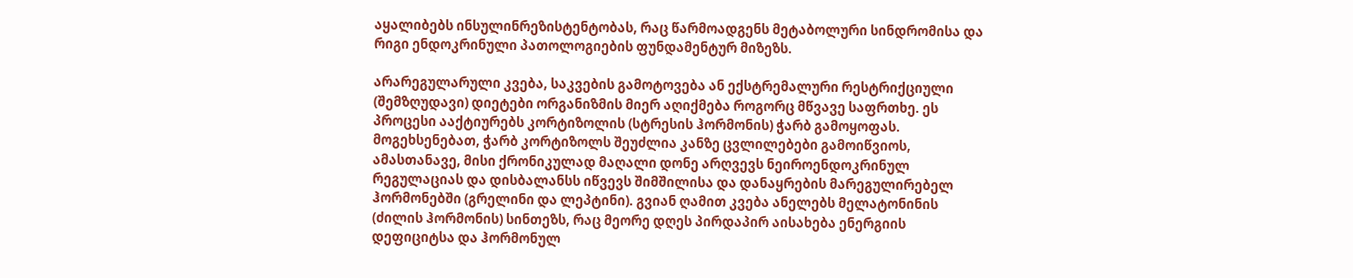აყალიბებს ინსულინრეზისტენტობას, რაც წარმოადგენს მეტაბოლური სინდრომისა და რიგი ენდოკრინული პათოლოგიების ფუნდამენტურ მიზეზს.

არარეგულარული კვება, საკვების გამოტოვება ან ექსტრემალური რესტრიქციული (შემზღუდავი) დიეტები ორგანიზმის მიერ აღიქმება როგორც მწვავე საფრთხე. ეს პროცესი ააქტიურებს კორტიზოლის (სტრესის ჰორმონის) ჭარბ გამოყოფას. მოგეხსენებათ, ჭარბ კორტიზოლს შეუძლია კანზე ცვლილებები გამოიწვიოს, ამასთანავე, მისი ქრონიკულად მაღალი დონე არღვევს ნეიროენდოკრინულ რეგულაციას და დისბალანსს იწვევს შიმშილისა და დანაყრების მარეგულირებელ ჰორმონებში (გრელინი და ლეპტინი). გვიან ღამით კვება ანელებს მელატონინის (ძილის ჰორმონის) სინთეზს, რაც მეორე დღეს პირდაპირ აისახება ენერგიის დეფიციტსა და ჰორმონულ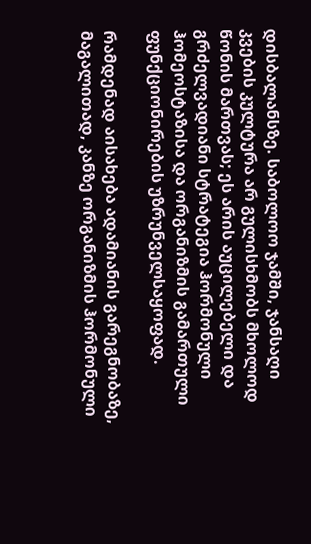დისბალანსზე. საბოლოო ჯამში, ჯანსაღი კვების კულტურა არ გულისხმობს მხოლოდ წონის მართვას; ეს არის აუცილებელი და გრძელვადიანი სტრატეგია ჰორმონული ჰომეოსტაზისა და ორგანიზმის გამართული ფუნქციონირების უზრუნველსაყოფად.

რამდენად აისახება ადამიანის გარეგნობაზე, მაგალითად, კანზე ორგანიზმის ჰორმონული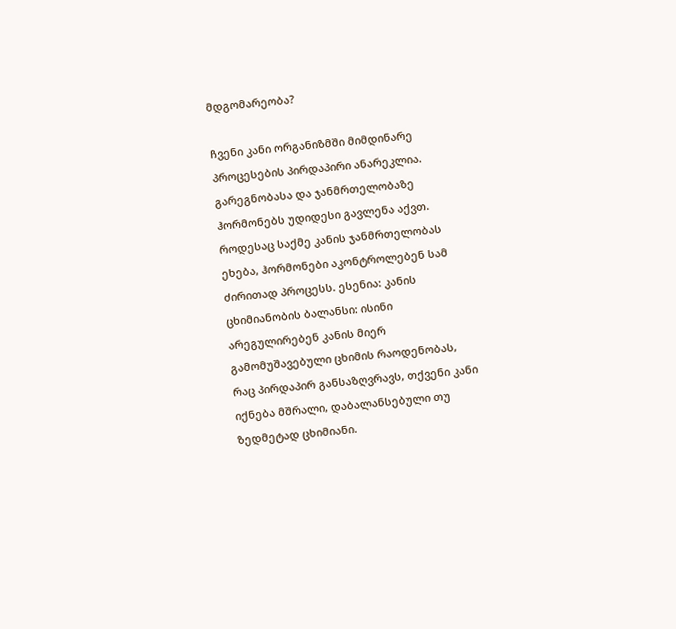მდგომარეობა?

ჩვენი კანი ორგანიზმში მიმდინარე პროცესების პირდაპირი ანარეკლია. გარეგნობასა და ჯანმრთელობაზე ჰორმონებს უდიდესი გავლენა აქვთ. როდესაც საქმე კანის ჯანმრთელობას ეხება, ჰორმონები აკონტროლებენ სამ ძირითად პროცესს. ესენია: კანის ცხიმიანობის ბალანსი: ისინი არეგულირებენ კანის მიერ გამომუშავებული ცხიმის რაოდენობას, რაც პირდაპირ განსაზღვრავს, თქვენი კანი იქნება მშრალი, დაბალანსებული თუ ზედმეტად ცხიმიანი.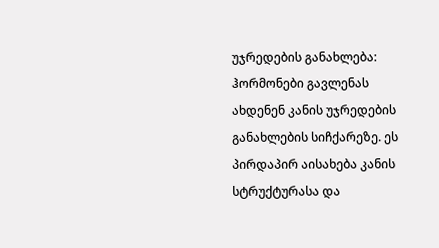უჯრედების განახლება: ჰორმონები გავლენას ახდენენ კანის უჯრედების განახლების სიჩქარეზე. ეს პირდაპირ აისახება კანის სტრუქტურასა და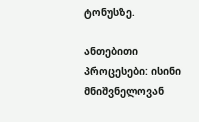ტონუსზე.

ანთებითი პროცესები: ისინი მნიშვნელოვან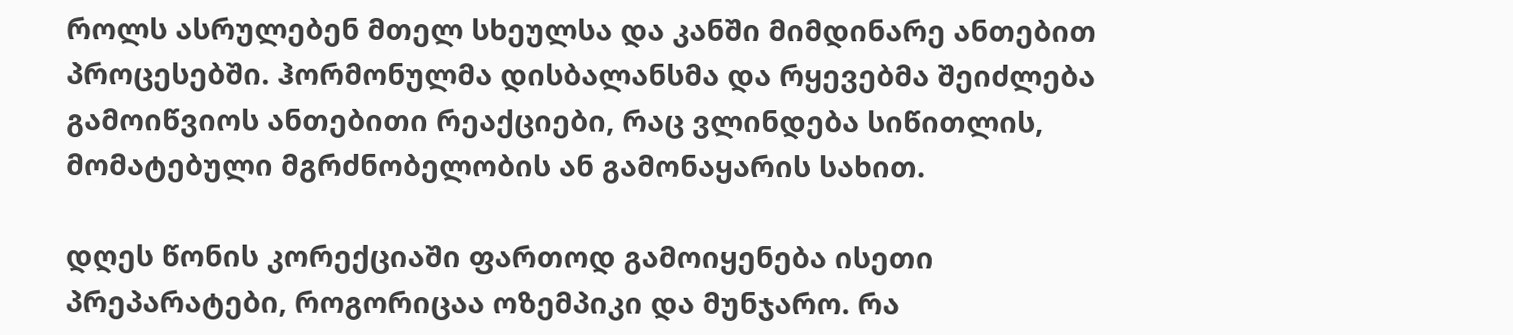როლს ასრულებენ მთელ სხეულსა და კანში მიმდინარე ანთებით პროცესებში. ჰორმონულმა დისბალანსმა და რყევებმა შეიძლება გამოიწვიოს ანთებითი რეაქციები, რაც ვლინდება სიწითლის, მომატებული მგრძნობელობის ან გამონაყარის სახით.

დღეს წონის კორექციაში ფართოდ გამოიყენება ისეთი პრეპარატები, როგორიცაა ოზემპიკი და მუნჯარო. რა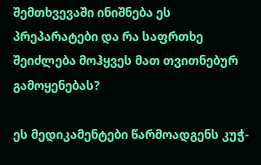შემთხვევაში ინიშნება ეს პრეპარატები და რა საფრთხე შეიძლება მოჰყვეს მათ თვითნებურ გამოყენებას?

ეს მედიკამენტები წარმოადგენს კუჭ-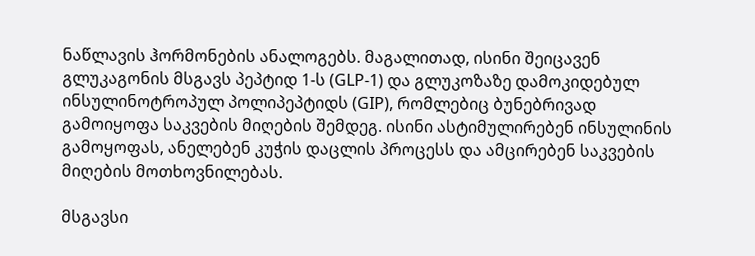ნაწლავის ჰორმონების ანალოგებს. მაგალითად, ისინი შეიცავენ გლუკაგონის მსგავს პეპტიდ 1-ს (GLP-1) და გლუკოზაზე დამოკიდებულ ინსულინოტროპულ პოლიპეპტიდს (GIP), რომლებიც ბუნებრივად გამოიყოფა საკვების მიღების შემდეგ. ისინი ასტიმულირებენ ინსულინის გამოყოფას, ანელებენ კუჭის დაცლის პროცესს და ამცირებენ საკვების მიღების მოთხოვნილებას.

მსგავსი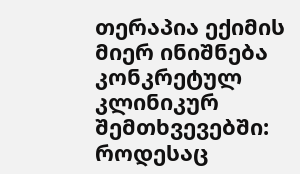თერაპია ექიმის მიერ ინიშნება კონკრეტულ კლინიკურ შემთხვევებში: როდესაც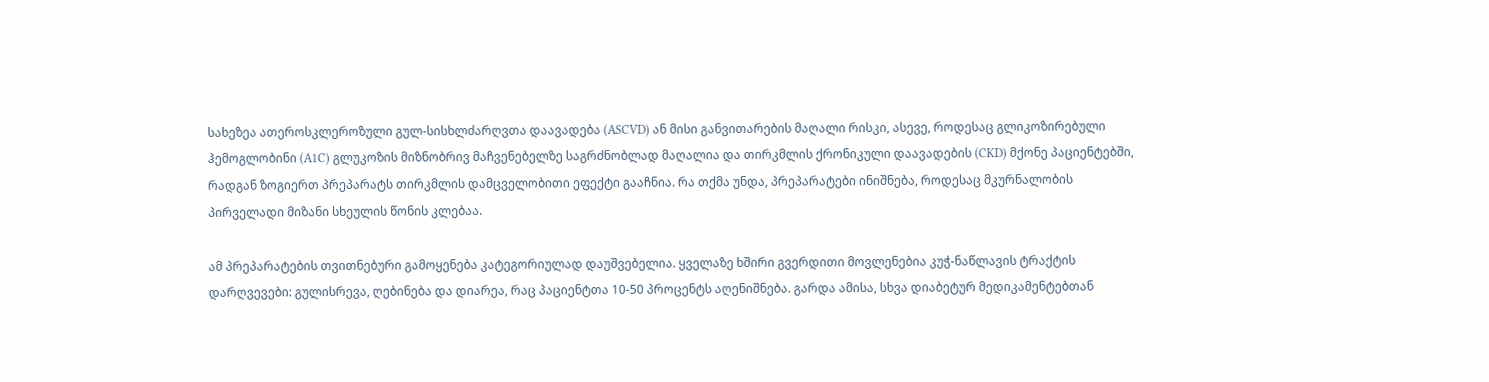სახეზეა ათეროსკლეროზული გულ-სისხლძარღვთა დაავადება (ASCVD) ან მისი განვითარების მაღალი რისკი, ასევე, როდესაც გლიკოზირებული ჰემოგლობინი (A1C) გლუკოზის მიზნობრივ მაჩვენებელზე საგრძნობლად მაღალია და თირკმლის ქრონიკული დაავადების (CKD) მქონე პაციენტებში, რადგან ზოგიერთ პრეპარატს თირკმლის დამცველობითი ეფექტი გააჩნია. რა თქმა უნდა, პრეპარატები ინიშნება, როდესაც მკურნალობის პირველადი მიზანი სხეულის წონის კლებაა.

ამ პრეპარატების თვითნებური გამოყენება კატეგორიულად დაუშვებელია. ყველაზე ხშირი გვერდითი მოვლენებია კუჭ-ნაწლავის ტრაქტის დარღვევები: გულისრევა, ღებინება და დიარეა, რაც პაციენტთა 10-50 პროცენტს აღენიშნება. გარდა ამისა, სხვა დიაბეტურ მედიკამენტებთან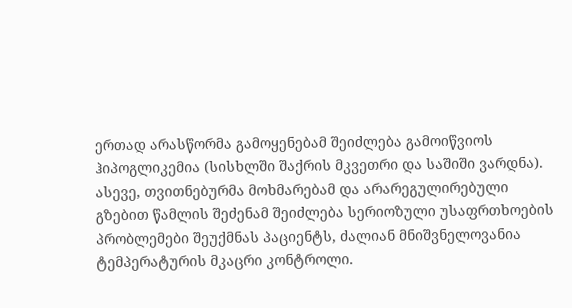ერთად არასწორმა გამოყენებამ შეიძლება გამოიწვიოს ჰიპოგლიკემია (სისხლში შაქრის მკვეთრი და საშიში ვარდნა). ასევე, თვითნებურმა მოხმარებამ და არარეგულირებული გზებით წამლის შეძენამ შეიძლება სერიოზული უსაფრთხოების პრობლემები შეუქმნას პაციენტს, ძალიან მნიშვნელოვანია ტემპერატურის მკაცრი კონტროლი.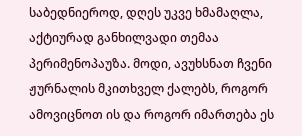საბედნიეროდ, დღეს უკვე ხმამაღლა, აქტიურად განხილვადი თემაა პერიმენოპაუზა. მოდი, ავუხსნათ ჩვენი ჟურნალის მკითხველ ქალებს, როგორ ამოვიცნოთ ის და როგორ იმართება ეს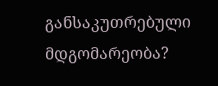განსაკუთრებული მდგომარეობა?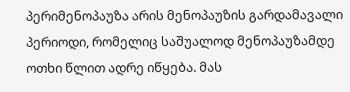პერიმენოპაუზა არის მენოპაუზის გარდამავალი პერიოდი, რომელიც საშუალოდ მენოპაუზამდე ოთხი წლით ადრე იწყება. მას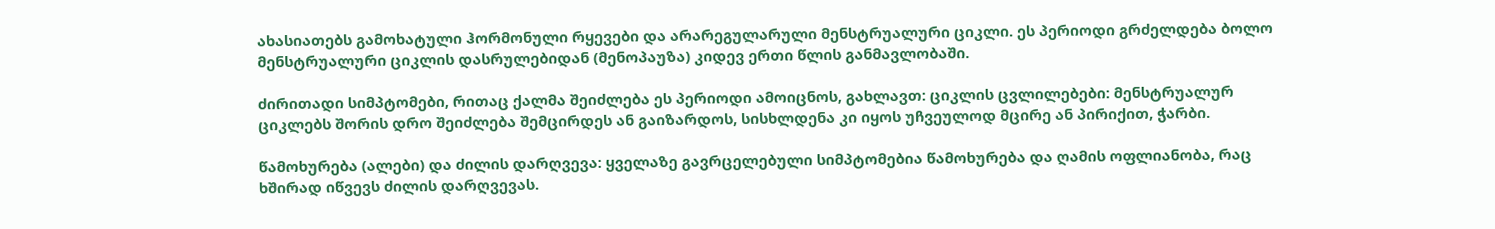ახასიათებს გამოხატული ჰორმონული რყევები და არარეგულარული მენსტრუალური ციკლი. ეს პერიოდი გრძელდება ბოლო მენსტრუალური ციკლის დასრულებიდან (მენოპაუზა) კიდევ ერთი წლის განმავლობაში.

ძირითადი სიმპტომები, რითაც ქალმა შეიძლება ეს პერიოდი ამოიცნოს, გახლავთ: ციკლის ცვლილებები: მენსტრუალურ ციკლებს შორის დრო შეიძლება შემცირდეს ან გაიზარდოს, სისხლდენა კი იყოს უჩვეულოდ მცირე ან პირიქით, ჭარბი.

წამოხურება (ალები) და ძილის დარღვევა: ყველაზე გავრცელებული სიმპტომებია წამოხურება და ღამის ოფლიანობა, რაც ხშირად იწვევს ძილის დარღვევას.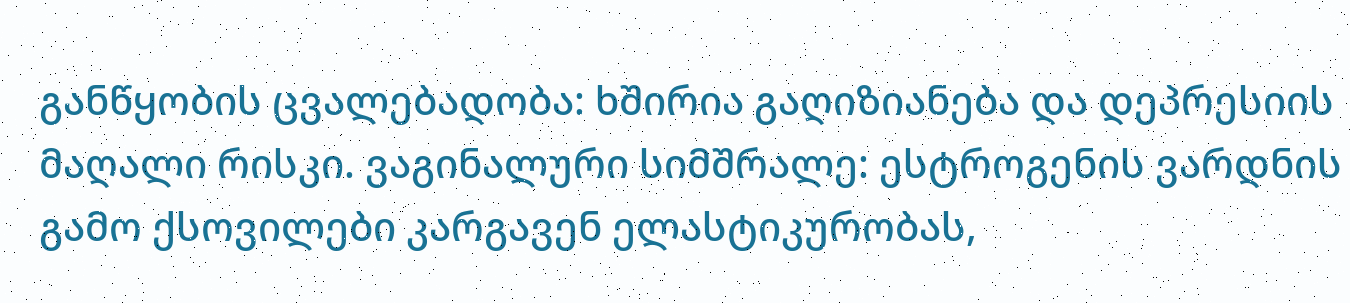განწყობის ცვალებადობა: ხშირია გაღიზიანება და დეპრესიის მაღალი რისკი. ვაგინალური სიმშრალე: ესტროგენის ვარდნის გამო ქსოვილები კარგავენ ელასტიკურობას,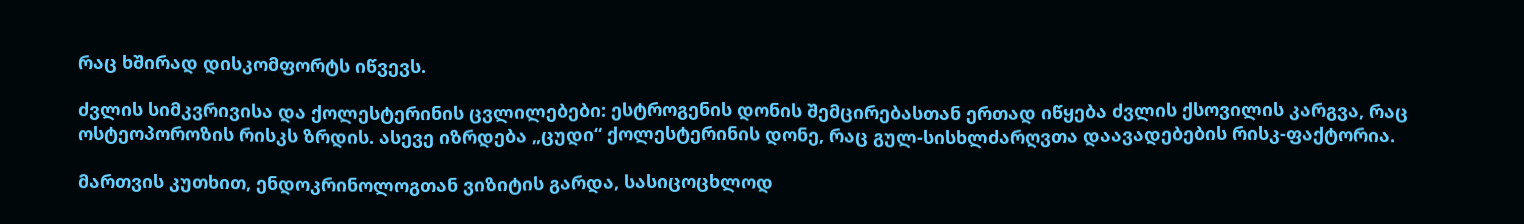რაც ხშირად დისკომფორტს იწვევს.

ძვლის სიმკვრივისა და ქოლესტერინის ცვლილებები: ესტროგენის დონის შემცირებასთან ერთად იწყება ძვლის ქსოვილის კარგვა, რაც ოსტეოპოროზის რისკს ზრდის. ასევე იზრდება „ცუდი“ ქოლესტერინის დონე, რაც გულ-სისხლძარღვთა დაავადებების რისკ-ფაქტორია.

მართვის კუთხით, ენდოკრინოლოგთან ვიზიტის გარდა, სასიცოცხლოდ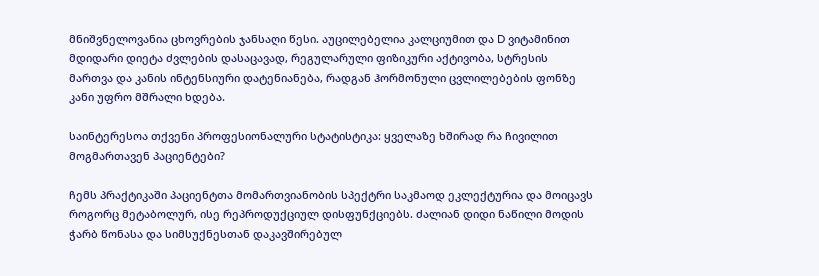მნიშვნელოვანია ცხოვრების ჯანსაღი წესი. აუცილებელია კალციუმით და D ვიტამინით მდიდარი დიეტა ძვლების დასაცავად, რეგულარული ფიზიკური აქტივობა, სტრესის მართვა და კანის ინტენსიური დატენიანება, რადგან ჰორმონული ცვლილებების ფონზე კანი უფრო მშრალი ხდება.

საინტერესოა თქვენი პროფესიონალური სტატისტიკა: ყველაზე ხშირად რა ჩივილით მოგმართავენ პაციენტები?

ჩემს პრაქტიკაში პაციენტთა მომართვიანობის სპექტრი საკმაოდ ეკლექტურია და მოიცავს როგორც მეტაბოლურ, ისე რეპროდუქციულ დისფუნქციებს. ძალიან დიდი ნაწილი მოდის ჭარბ წონასა და სიმსუქნესთან დაკავშირებულ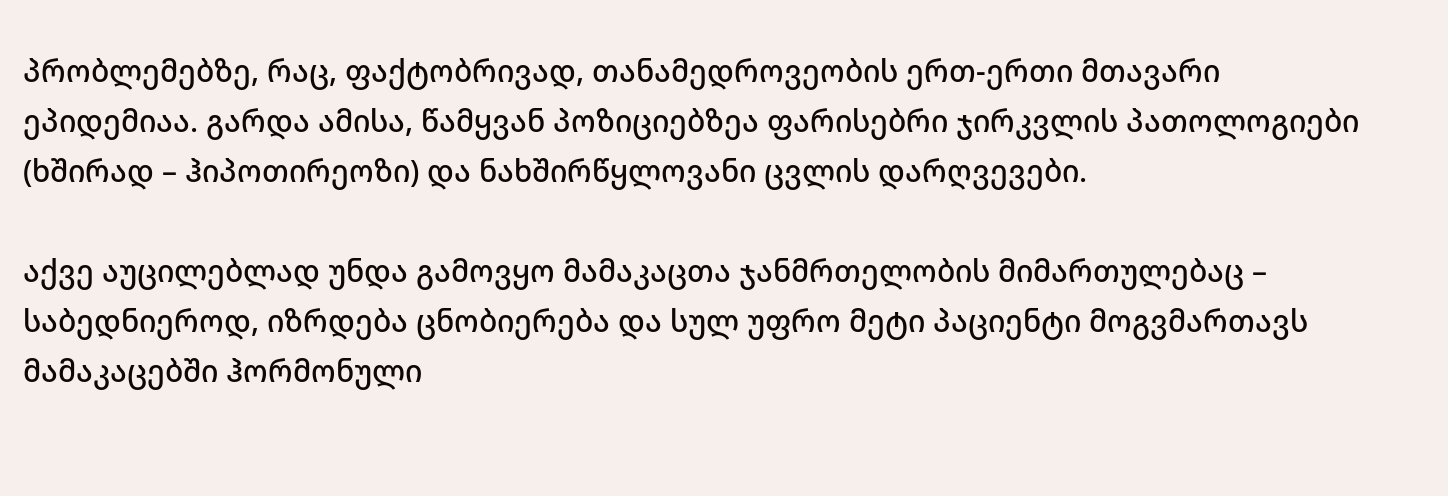პრობლემებზე, რაც, ფაქტობრივად, თანამედროვეობის ერთ-ერთი მთავარი ეპიდემიაა. გარდა ამისა, წამყვან პოზიციებზეა ფარისებრი ჯირკვლის პათოლოგიები (ხშირად – ჰიპოთირეოზი) და ნახშირწყლოვანი ცვლის დარღვევები.

აქვე აუცილებლად უნდა გამოვყო მამაკაცთა ჯანმრთელობის მიმართულებაც – საბედნიეროდ, იზრდება ცნობიერება და სულ უფრო მეტი პაციენტი მოგვმართავს მამაკაცებში ჰორმონული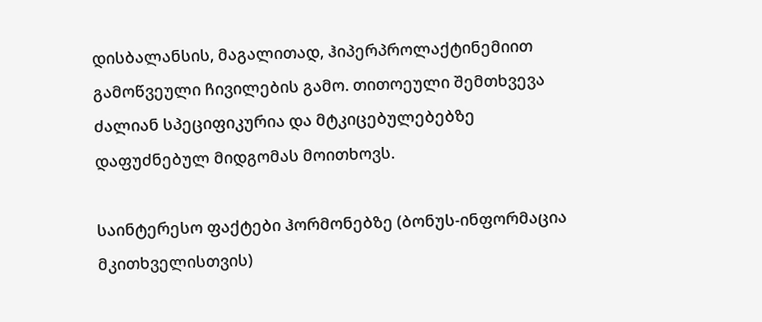დისბალანსის, მაგალითად, ჰიპერპროლაქტინემიით გამოწვეული ჩივილების გამო. თითოეული შემთხვევა ძალიან სპეციფიკურია და მტკიცებულებებზე დაფუძნებულ მიდგომას მოითხოვს.

საინტერესო ფაქტები ჰორმონებზე (ბონუს-ინფორმაცია მკითხველისთვის)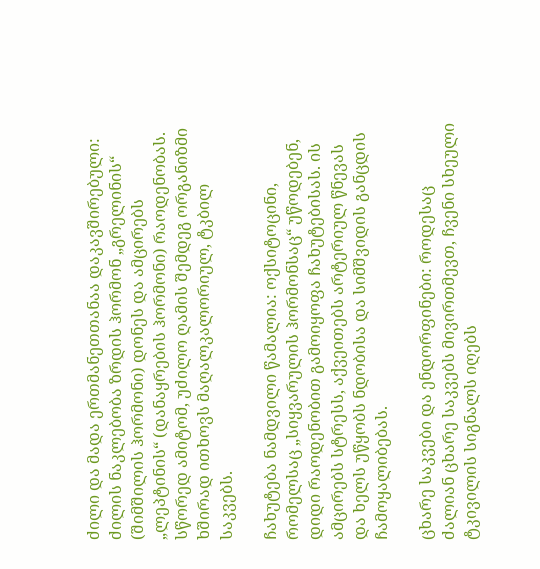ძილი და მადა ერთმანეთთანაა დაკავშირებული: ძილის ნაკლებობა ზრდის ჰორმონ „გრელინის“ (შიმშილის ჰორმონი) დონეს და ამცირებს „ლეპტინის“ (დანაყრების ჰორმონი) რაოდენობას. სწორედ ამიტომ, უძილო ღამის შემდეგ ორგანიზმი ხშირად ითხოვს მაღალკალორიულ, ტკბილ საკვებს.

ჩახუტება ნამდვილი წამალია: ოქსიტოცინი, რომელსაც „სიყვარულის ჰორმონსაც“ უწოდებენ, დიდი რაოდენობით გამოიყოფა ჩახუტებისას. ის ამცირებს სტრესს, აქვეითებს არტერიულ წნევას და ხელს უწყობს ნდობისა და სიმშვიდის განცდის ჩამოყალიბებას.

ცხარე საკვები და ენდორფინები: როდესაც ძალიან ცხარე საკვებს მივირთმევთ, ჩვენი სხეული ტკივილის სიგნალს იღებს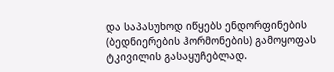და საპასუხოდ იწყებს ენდორფინების (ბედნიერების ჰორმონების) გამოყოფას ტკივილის გასაყუჩებლად.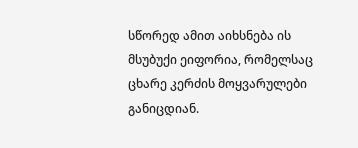სწორედ ამით აიხსნება ის მსუბუქი ეიფორია, რომელსაც ცხარე კერძის მოყვარულები განიცდიან.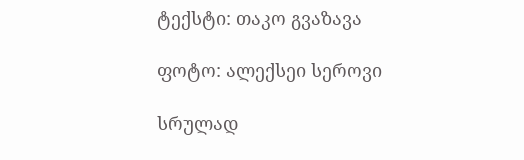ტექსტი: თაკო გვაზავა

ფოტო: ალექსეი სეროვი

სრულად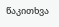წაკითხვა